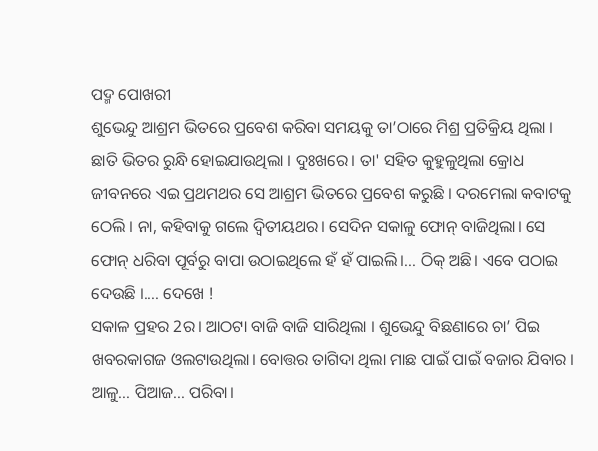ପଦ୍ମ ପୋଖରୀ
ଶୁଭେନ୍ଦୁ ଆଶ୍ରମ ଭିତରେ ପ୍ରବେଶ କରିବା ସମୟକୁ ତା’ଠାରେ ମିଶ୍ର ପ୍ରତିକ୍ରିୟ ଥିଲା । ଛାତି ଭିତର ରୁନ୍ଧି ହୋଇଯାଉଥିଲା । ଦୁଃଖରେ। ତା' ସହିତ କୁହୁଳୁଥିଲା କ୍ରୋଧ ଜୀବନରେ ଏଇ ପ୍ରଥମଥର ସେ ଆଶ୍ରମ ଭିତରେ ପ୍ରବେଶ କରୁଛି । ଦରମେଲା କବାଟକୁ ଠେଲି । ନା, କହିବାକୁ ଗଲେ ଦ୍ବିତୀୟଥର। ସେଦିନ ସକାଳୁ ଫୋନ୍ ବାଜିଥିଲା। ସେ ଫୋନ୍ ଧରିବା ପୂର୍ବରୁ ବାପା ଉଠାଇଥିଲେ ହଁ ହଁ ପାଇଲି।... ଠିକ୍ ଅଛି। ଏବେ ପଠାଇ ଦେଉଛି ।.... ଦେଖେ !
ସକାଳ ପ୍ରହର 2ର। ଆଠଟା ବାଜି ବାଜି ସାରିଥିଲା । ଶୁଭେନ୍ଦୁ ବିଛଣାରେ ଚା’ ପିଇ ଖବରକାଗଜ ଓଲଟାଉଥିଲା। ବୋତ୍ତର ତାଗିଦା ଥିଲା ମାଛ ପାଇଁ ପାଇଁ ବଜାର ଯିବାର । ଆଳୁ... ପିଆଜ... ପରିବା।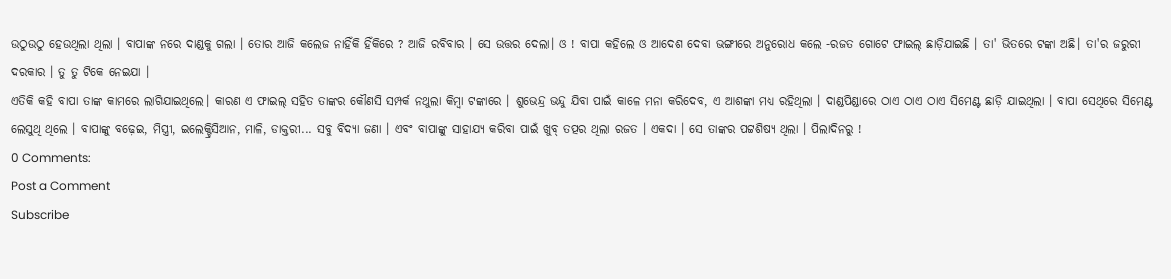ଉଠୁଉଠୁ ହେଉଥିଲା ଥିଲା । ବାପାଙ୍କ ନରେ ଦାଣ୍ଡକୁ ଗଲା । ତୋର ଆଜି କଲେଜ ନାହିଁକି ହିଁକିରେ ? ଆଜି ରବିବାର । ସେ ଉତ୍ତର ଦେଲା। ଓ ! ବାପା କହିଲେ ଓ ଆଦେଶ ଦେବା ଭଙ୍ଗୀରେ ଅନୁରୋଧ କଲେ -ରଜତ ଗୋଟେ ଫାଇଲ୍ ଛାଡ଼ିଯାଇଛି । ତା' ଭିତରେ ଟଙ୍କା ଅଛି। ତା'ର ଜରୁରୀ ଦରକାର । ତୁ ତୁ ଟିକେ ନେଇଯା ।
ଏତିକି କହି ବାପା ତାଙ୍କ କାମରେ ଲାଗିଯାଇଥିଲେ। କାରଣ ଏ ଫାଇଲ୍ ସହିତ ତାଙ୍କର କୌଣସି ସମ୍ପର୍କ ନଥୁଲା କିମ୍ବା ଟଙ୍କାରେ । ଶୁଭେନ୍ଦ୍ର ଭନ୍ଦୁ ଯିବା ପାଇଁ କାଳେ ମନା କରିଦେବ, ଏ ଆଶଙ୍କା ମଧ୍ୟ ରହିଥିଲା । ଦାଣ୍ଡପିଣ୍ଡାରେ ଠାଏ ଠାଏ ଠାଏ ସିମେଣ୍ଟ ଛାଡ଼ି ଯାଇଥିଲା । ବାପା ସେଥିରେ ସିମେଣ୍ଟ ଲେସୁଥି ଥିଲେ । ବାପାଙ୍କୁ ବଢ଼େଇ, ମିସ୍ତ୍ରୀ, ଇଲେକ୍ଟ୍ରିସିଆନ, ମାଳି, ଡାକ୍ତରୀ... ସବୁ ବିଦ୍ୟା ଜଣା । ଏବଂ ବାପାଙ୍କୁ ସାହାଯ୍ୟ କରିବା ପାଇଁ ଖୁବ୍ ତତ୍ପର ଥିଲା ରଜତ । ଏକଦା । ସେ ତାଙ୍କର ପଟ୍ଟଶିଷ୍ୟ ଥିଲା । ପିଲାଦିନରୁ !
0 Comments:
Post a Comment
Subscribe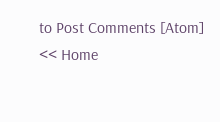to Post Comments [Atom]
<< Home